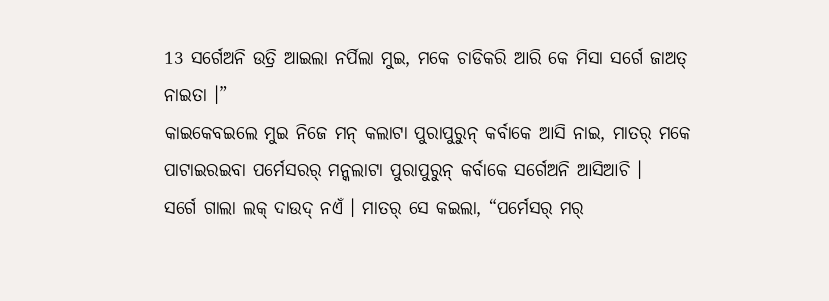13 ସର୍ଗେଅନି ଉତ୍ରି ଆଇଲା ନର୍ପିଲା ମୁଇ, ମକେ ଚାଡିକରି ଆରି କେ ମିସା ସର୍ଗେ ଜାଅତ୍ ନାଇତା ।”
କାଇକେବଇଲେ ମୁଇ ନିଜେ ମନ୍ କଲାଟା ପୁରାପୁରୁନ୍ କର୍ବାକେ ଆସି ନାଇ, ମାତର୍ ମକେ ପାଟାଇରଇବା ପର୍ମେସରର୍ ମନ୍କଲାଟା ପୁରାପୁରୁନ୍ କର୍ବାକେ ସର୍ଗେଅନି ଆସିଆଚି ।
ସର୍ଗେ ଗାଲା ଲକ୍ ଦାଉଦ୍ ନଏଁ । ମାତର୍ ସେ କଇଲା, “ପର୍ମେସର୍ ମର୍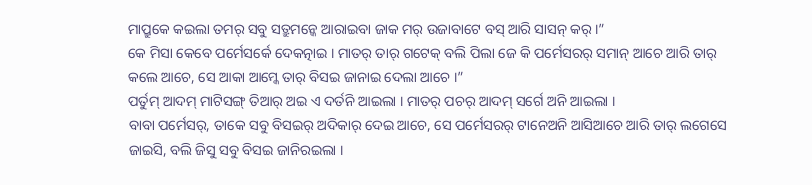ମାପ୍ରୁକେ କଇଲା ତମର୍ ସବୁ ସତ୍ରୁମନ୍କେ ଆରାଇବା ଜାକ ମର୍ ଉଜାବାଟେ ବସ୍ ଆରି ସାସନ୍ କର୍ ।”
କେ ମିସା କେବେ ପର୍ମେସର୍କେ ଦେକତ୍ନାଇ । ମାତର୍ ତାର୍ ଗଟେକ୍ ବଲି ପିଲା ଜେ କି ପର୍ମେସରର୍ ସମାନ୍ ଆଚେ ଆରି ତାର୍ କଲେ ଆଚେ, ସେ ଆକା ଆମ୍କେ ତାର୍ ବିସଇ ଜାନାଇ ଦେଲା ଆଚେ ।”
ପର୍ତୁମ୍ ଆଦମ୍ ମାଟିସଙ୍ଗ୍ ତିଆର୍ ଅଇ ଏ ଦର୍ତନି ଆଇଲା । ମାତର୍ ପଚର୍ ଆଦମ୍ ସର୍ଗେ ଅନି ଆଇଲା ।
ବାବା ପର୍ମେସର୍, ତାକେ ସବୁ ବିସଇର୍ ଅଦିକାର୍ ଦେଇ ଆଚେ, ସେ ପର୍ମେସରର୍ ଟାନେଅନି ଆସିଆଚେ ଆରି ତାର୍ ଲଗେସେ ଜାଇସି, ବଲି ଜିସୁ ସବୁ ବିସଇ ଜାନିରଇଲା ।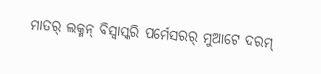ମାତର୍ ଲକ୍ମନ୍ ବିସ୍ବାସ୍କରି ପର୍ମେସରର୍ ମୁଆଟେ ଦରମ୍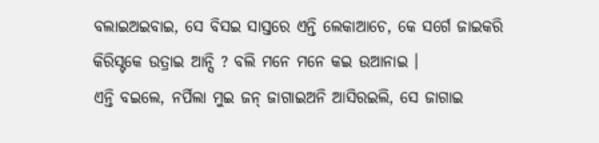ବଲାଇଅଇବାଇ, ସେ ବିସଇ ସାସ୍ତରେ ଏନ୍ତି ଲେକାଆଚେ, କେ ସର୍ଗେ ଜାଇକରି କିରିସ୍ଟକେ ଉତ୍ରାଇ ଆନ୍ସି ? ବଲି ମନେ ମନେ କଇ ଉଆନାଇ ।
ଏନ୍ତି ବଇଲେ, ନର୍ପିଲା ମୁଇ ଜନ୍ ଜାଗାଇଅନି ଆସିରଇଲି, ସେ ଜାଗାଇ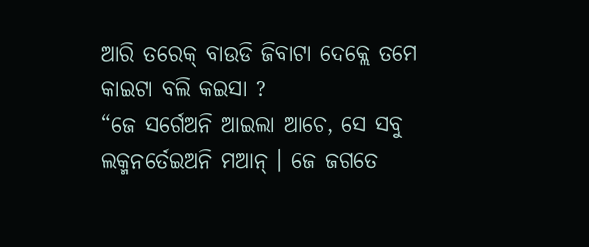ଆରି ତରେକ୍ ବାଉଡି ଜିବାଟା ଦେକ୍ଲେ ତମେ କାଇଟା ବଲି କଇସା ?
“ଜେ ସର୍ଗେଅନି ଆଇଲା ଆଚେ, ସେ ସବୁ ଲକ୍ମନର୍ତେଇଅନି ମଆନ୍ । ଜେ ଜଗତେ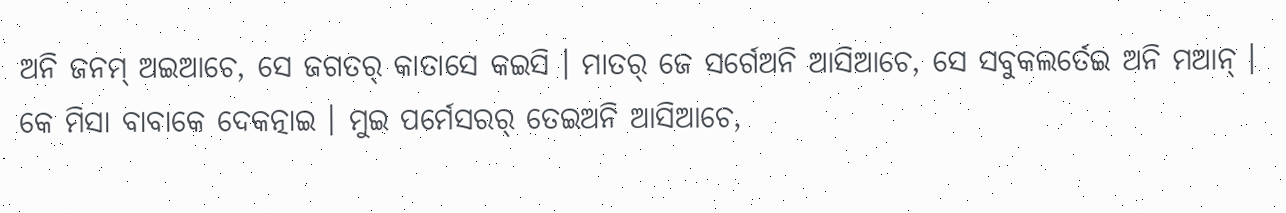ଅନି ଜନମ୍ ଅଇଆଚେ, ସେ ଜଗତର୍ କାତାସେ କଇସି । ମାତର୍ ଜେ ସର୍ଗେଅନି ଆସିଆଚେ, ସେ ସବୁକଲର୍ତେଇ ଅନି ମଆନ୍ ।
କେ ମିସା ବାବାକେ ଦେକତ୍ନାଇ । ମୁଇ ପର୍ମେସରର୍ ତେଇଅନି ଆସିଆଚେ,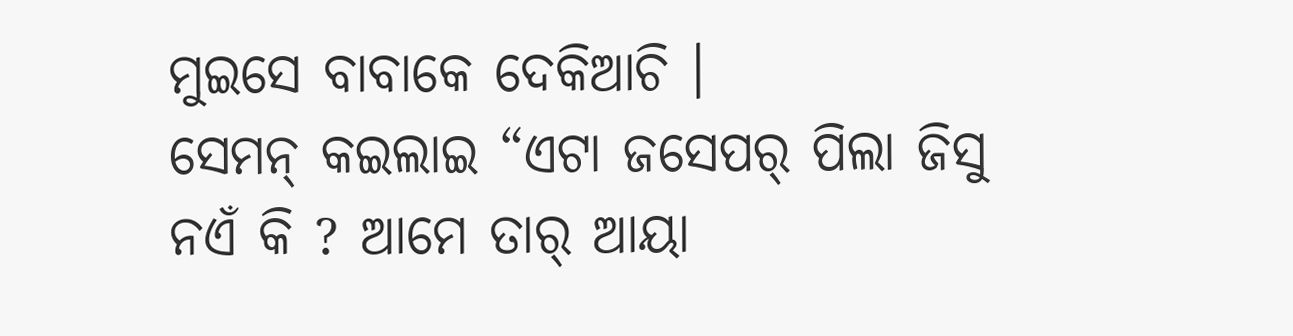ମୁଇସେ ବାବାକେ ଦେକିଆଚି ।
ସେମନ୍ କଇଲାଇ “ଏଟା ଜସେପର୍ ପିଲା ଜିସୁ ନଏଁ କି ? ଆମେ ତାର୍ ଆୟା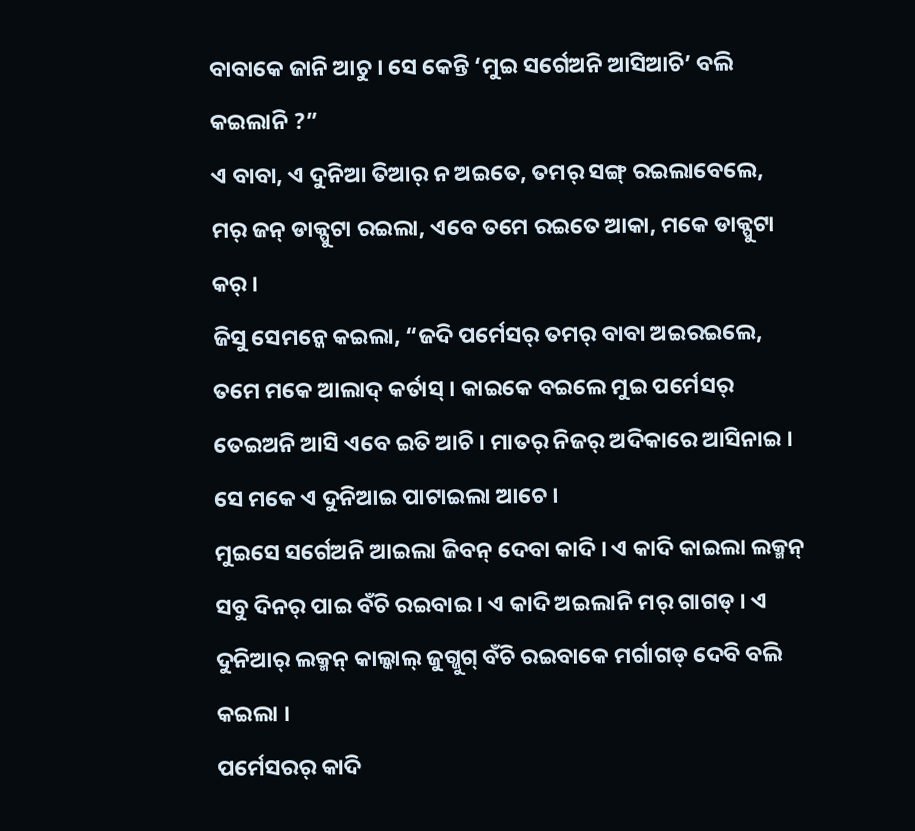ବାବାକେ ଜାନି ଆଚୁ । ସେ କେନ୍ତି ‘ମୁଇ ସର୍ଗେଅନି ଆସିଆଚି’ ବଲି କଇଲାନି ?”
ଏ ବାବା, ଏ ଦୁନିଆ ତିଆର୍ ନ ଅଇତେ, ତମର୍ ସଙ୍ଗ୍ ରଇଲାବେଲେ, ମର୍ ଜନ୍ ଡାକ୍ପୁଟା ରଇଲା, ଏବେ ତମେ ରଇତେ ଆକା, ମକେ ଡାକ୍ପୁଟା କର୍ ।
ଜିସୁ ସେମନ୍କେ କଇଲା, “ଜଦି ପର୍ମେସର୍ ତମର୍ ବାବା ଅଇରଇଲେ, ତମେ ମକେ ଆଲାଦ୍ କର୍ତାସ୍ । କାଇକେ ବଇଲେ ମୁଇ ପର୍ମେସର୍ ତେଇଅନି ଆସି ଏବେ ଇତି ଆଚି । ମାତର୍ ନିଜର୍ ଅଦିକାରେ ଆସିନାଇ । ସେ ମକେ ଏ ଦୁନିଆଇ ପାଟାଇଲା ଆଚେ ।
ମୁଇସେ ସର୍ଗେଅନି ଆଇଲା ଜିବନ୍ ଦେବା କାଦି । ଏ କାଦି କାଇଲା ଲକ୍ମନ୍ ସବୁ ଦିନର୍ ପାଇ ବଁଚି ରଇବାଇ । ଏ କାଦି ଅଇଲାନି ମର୍ ଗାଗଡ୍ । ଏ ଦୁନିଆର୍ ଲକ୍ମନ୍ କାଲ୍କାଲ୍ ଜୁଗ୍ଜୁଗ୍ ବଁଚି ରଇବାକେ ମର୍ଗାଗଡ୍ ଦେବି ବଲି କଇଲା ।
ପର୍ମେସରର୍ କାଦି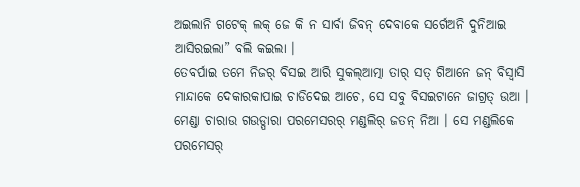ଅଇଲାନି ଗଟେକ୍ ଲକ୍ ଜେ କି ନ ସାର୍ବା ଜିବନ୍ ଦେବାକେ ସର୍ଗେଅନି ଦୁନିଆଇ ଆସିରଇଲା” ବଲି କଇଲା ।
ତେବର୍ପାଇ ତମେ ନିଜର୍ ବିସଇ ଆରି ସୁକଲ୍ଆତ୍ମା ତାର୍ ସତ୍ ଗିଆନେ ଜନ୍ ବିସ୍ବାସି ମାନ୍ଦାକେ ଦେକାରକାପାଇ ଚାଡିଦେଇ ଆଚେ, ସେ ସବୁ ବିସଇଟାନେ ଜାଗ୍ରତ୍ ଉଆ । ମେଣ୍ଡା ଚାରାଉ ଗଉଡ୍ପାରା ପରମେସରର୍ ମଣ୍ଡଲିର୍ ଜତନ୍ ନିଆ । ସେ ମଣ୍ଡଲିକେ ପରମେସର୍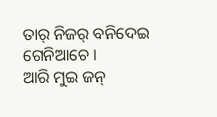ତାର୍ ନିଜର୍ ବନିଦେଇ ଗେନିଆଚେ ।
ଆରି ମୁଇ ଜନ୍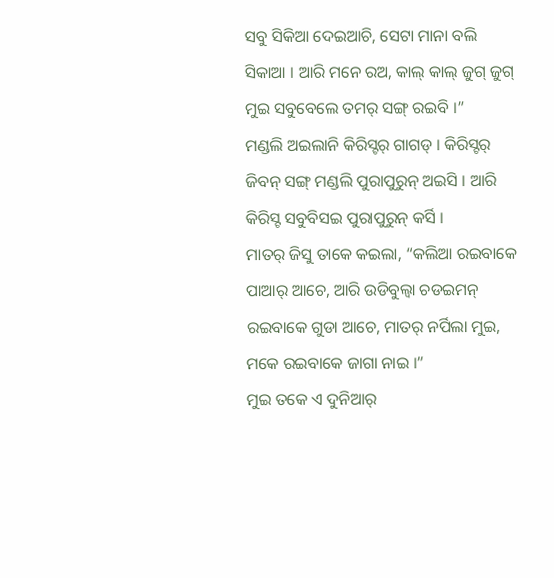ସବୁ ସିକିଆ ଦେଇଆଚି, ସେଟା ମାନା ବଲି ସିକାଆ । ଆରି ମନେ ରଅ, କାଲ୍ କାଲ୍ ଜୁଗ୍ ଜୁଗ୍ ମୁଇ ସବୁବେଲେ ତମର୍ ସଙ୍ଗ୍ ରଇବି ।”
ମଣ୍ଡଲି ଅଇଲାନି କିରିସ୍ଟର୍ ଗାଗଡ୍ । କିରିସ୍ଟର୍ ଜିବନ୍ ସଙ୍ଗ୍ ମଣ୍ଡଲି ପୁରାପୁରୁନ୍ ଅଇସି । ଆରି କିରିସ୍ଟ ସବୁବିସଇ ପୁରାପୁରୁନ୍ କର୍ସି ।
ମାତର୍ ଜିସୁ ତାକେ କଇଲା, “କଲିଆ ରଇବାକେ ପାଆର୍ ଆଚେ, ଆରି ଉଡିବୁଲ୍ବା ଚଡଇମନ୍ ରଇବାକେ ଗୁଡା ଆଚେ, ମାତର୍ ନର୍ପିଲା ମୁଇ, ମକେ ରଇବାକେ ଜାଗା ନାଇ ।”
ମୁଇ ତକେ ଏ ଦୁନିଆର୍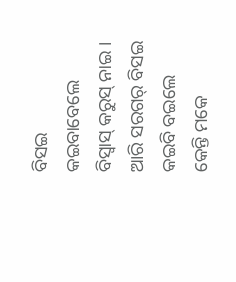ବିସଇ କଇବାବେଲେ ବିସ୍ବାସ୍ କରୁସ୍ ନାଇ । ଆରି ସରଗର୍ ବିସଇ କଇବି ବଇଲେ କେନ୍ତି ମକେ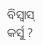ବିସ୍ବାସ୍ କର୍ସୁ ?